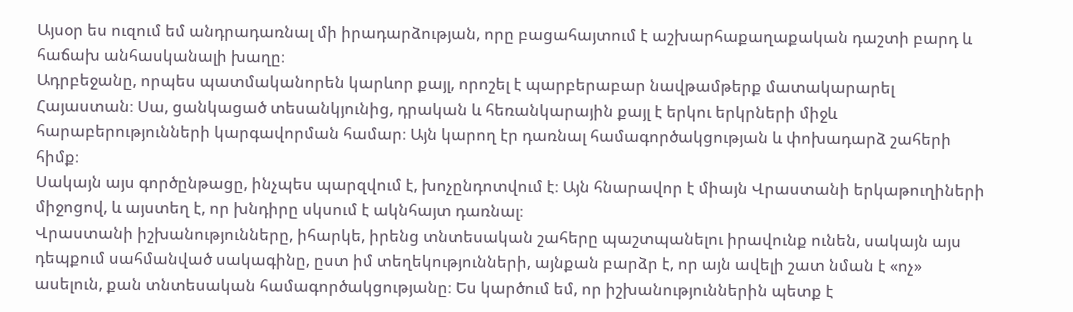Այսօր ես ուզում եմ անդրադառնալ մի իրադարձության, որը բացահայտում է աշխարհաքաղաքական դաշտի բարդ և հաճախ անհասկանալի խաղը։
Ադրբեջանը, որպես պատմականորեն կարևոր քայլ, որոշել է պարբերաբար նավթամթերք մատակարարել Հայաստան։ Սա, ցանկացած տեսանկյունից, դրական և հեռանկարային քայլ է երկու երկրների միջև հարաբերությունների կարգավորման համար։ Այն կարող էր դառնալ համագործակցության և փոխադարձ շահերի հիմք։
Սակայն այս գործընթացը, ինչպես պարզվում է, խոչընդոտվում է։ Այն հնարավոր է միայն Վրաստանի երկաթուղիների միջոցով, և այստեղ է, որ խնդիրը սկսում է ակնհայտ դառնալ։
Վրաստանի իշխանությունները, իհարկե, իրենց տնտեսական շահերը պաշտպանելու իրավունք ունեն, սակայն այս դեպքում սահմանված սակագինը, ըստ իմ տեղեկությունների, այնքան բարձր է, որ այն ավելի շատ նման է «ոչ» ասելուն, քան տնտեսական համագործակցությանը։ Ես կարծում եմ, որ իշխանություններին պետք է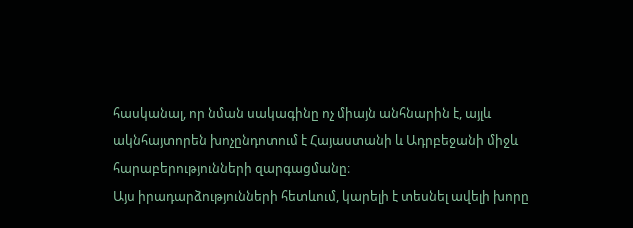հասկանալ, որ նման սակագինը ոչ միայն անհնարին է, այլև ակնհայտորեն խոչընդոտում է Հայաստանի և Ադրբեջանի միջև հարաբերությունների զարգացմանը։
Այս իրադարձությունների հետևում, կարելի է տեսնել ավելի խորը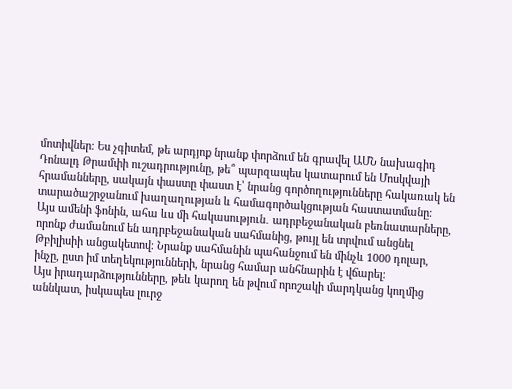մոտիվներ։ Ես չգիտեմ, թե արդյոք նրանք փորձում են գրավել ԱՄՆ նախագիդ Դոնալդ Թրամփի ուշադրությունը, թե՞ պարզապես կատարում են Մոսկվայի հրամանները, սակայն փաստը փաստ է՝ նրանց գործողությունները հակառակ են տարածաշրջանում խաղաղության և համագործակցության հաստատմանը։
Այս ամենի ֆոնին, ահա ևս մի հակասություն․ ադրբեջանական բեռնատարները, որոնք ժամանում են ադրբեջանական սահմանից, թույլ են տրվում անցնել Թբիլիսիի անցակետով։ Նրանք սահմանին պահանջում են մինչև 1000 դոլար, ինչը, ըստ իմ տեղեկությունների, նրանց համար անհնարին է վճարել։
Այս իրադարձությունները, թեև կարող են թվում որոշակի մարդկանց կողմից աննկատ, իսկապես լուրջ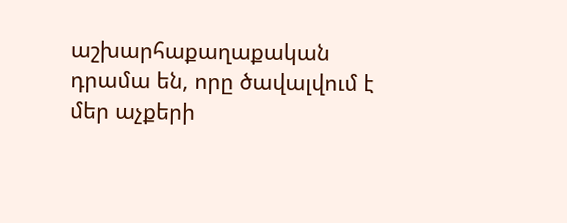աշխարհաքաղաքական դրամա են, որը ծավալվում է մեր աչքերի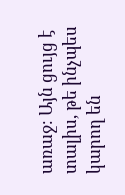առաջ։ Այն ցույց է տալիս, թե ինչպես կարող են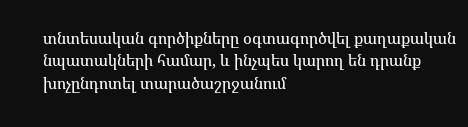տնտեսական գործիքները օգտագործվել քաղաքական նպատակների համար, և ինչպես կարող են դրանք խոչընդոտել տարածաշրջանում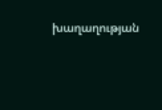խաղաղության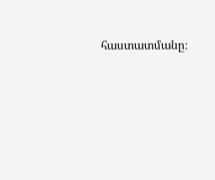հաստատմանը։